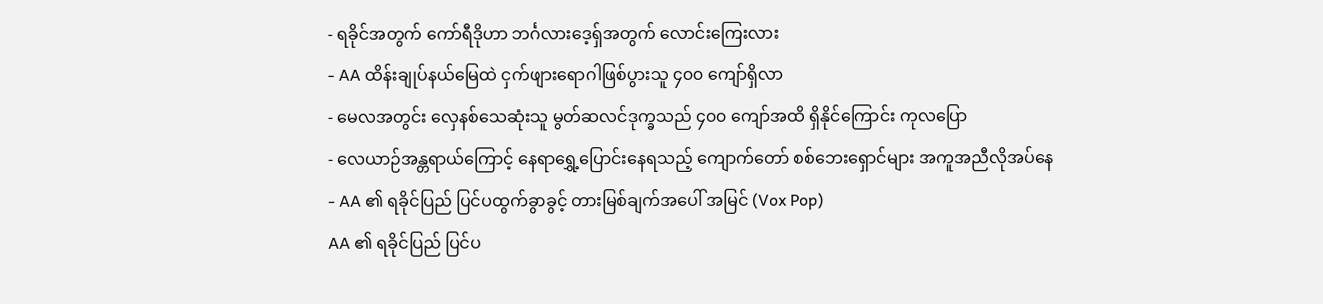- ရခိုင်အတွက် ကော်ရီဒိုဟာ ဘင်္ဂလားဒေ့ရှ်အတွက် လောင်းကြေးလား
- AA ထိန်းချုပ်နယ်မြေထဲ ငှက်ဖျားရောဂါဖြစ်ပွားသူ ၄၀၀ ကျော်ရှိလာ
- မေလအတွင်း လှေနစ်သေဆုံးသူ မွတ်ဆလင်ဒုက္ခသည် ၄၀၀ ကျော်အထိ ရှိနိုင်ကြောင်း ကုလပြော
- လေယာဉ်အန္တရာယ်ကြောင့် နေရာရွှေ့ပြောင်းနေရသည့် ကျောက်တော် စစ်ဘေးရှောင်များ အကူအညီလိုအပ်နေ
- AA ၏ ရခိုင်ပြည် ပြင်ပထွက်ခွာခွင့် တားမြစ်ချက်အပေါ် အမြင် (Vox Pop)
AA ၏ ရခိုင်ပြည် ပြင်ပ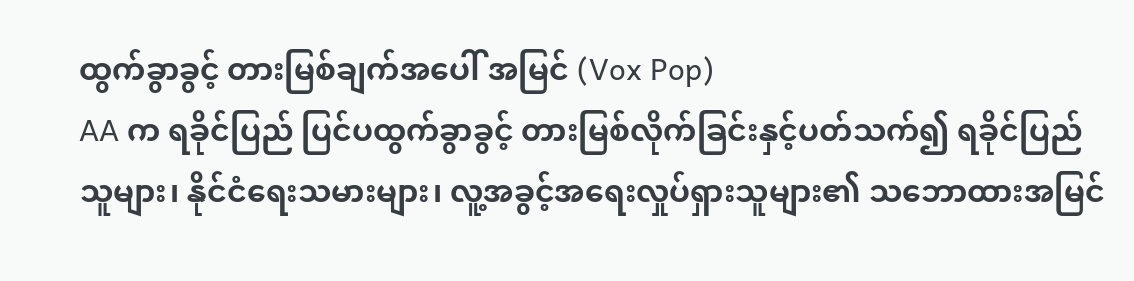ထွက်ခွာခွင့် တားမြစ်ချက်အပေါ် အမြင် (Vox Pop)
AA က ရခိုင်ပြည် ပြင်ပထွက်ခွာခွင့် တားမြစ်လိုက်ခြင်းနှင့်ပတ်သက်၍ ရခိုင်ပြည်သူများ၊ နိုင်ငံရေးသမားများ၊ လူ့အခွင့်အရေးလှုပ်ရှားသူများ၏ သဘောထားအမြင်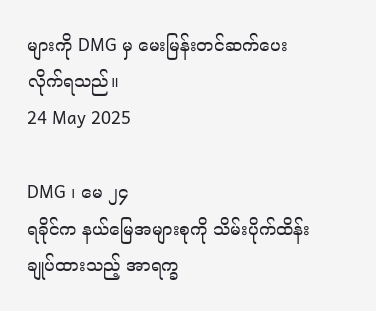များကို DMG မှ မေးမြန်းတင်ဆက်ပေးလိုက်ရသည်။
24 May 2025

DMG ၊ မေ ၂၄
ရခိုင်က နယ်မြေအများစုကို သိမ်းပိုက်ထိန်းချုပ်ထားသည့် အာရက္ခ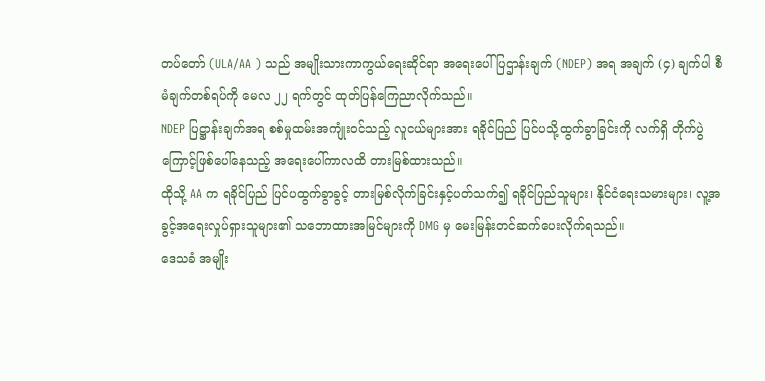တပ်တော် (ULA/AA ) သည် အမျိုးသားကာကွယ်ရေးဆိုင်ရာ အရေးပေါ်ပြဌာန်းချက် (NDEP) အရ အချက် (၄) ချက်ပါ စီမံချက်တစ်ရပ်ကို မေလ ၂၂ ရက်တွင် ထုတ်ပြန်ကြေညာလိုက်သည်။
NDEP ပြဋ္ဌာန်းချက်အရ စစ်မှုထမ်းအကျုံးဝင်သည့် လူငယ်များအား ရခိုင်ပြည် ပြင်ပသို့ထွက်ခွာခြင်းကို လက်ရှိ တိုက်ပွဲကြောင့်ဖြစ်ပေါ်နေသည့် အရေးပေါ်ကာလထိ တားမြစ်ထားသည်။
ထိုသို့ AA က ရခိုင်ပြည် ပြင်ပထွက်ခွာခွင့် တားမြစ်လိုက်ခြင်းနှင့်ပတ်သက်၍ ရခိုင်ပြည်သူများ၊ နိုင်ငံရေးသမားများ၊ လူ့အခွင့်အရေးလှုပ်ရှားသူများ၏ သဘောထားအမြင်များကို DMG မှ မေးမြန်းတင်ဆက်ပေးလိုက်ရသည်။
ဒေသခံ အမျိုး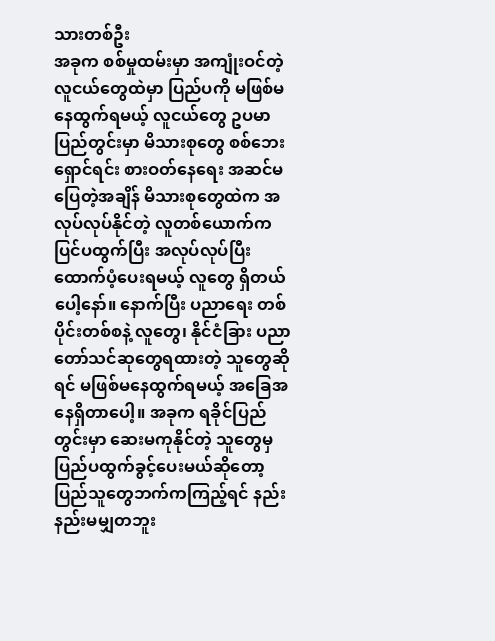သားတစ်ဦး
အခုက စစ်မှုထမ်းမှာ အကျုံးဝင်တဲ့ လူငယ်တွေထဲမှာ ပြည်ပကို မဖြစ်မနေထွက်ရမယ့် လူငယ်တွေ ဥပမာ ပြည်တွင်းမှာ မိသားစုတွေ စစ်ဘေးရှောင်ရင်း စားဝတ်နေရေး အဆင်မပြေတဲ့အချိန် မိသားစုတွေထဲက အလုပ်လုပ်နိုင်တဲ့ လူတစ်ယောက်က ပြင်ပထွက်ပြီး အလုပ်လုပ်ပြီး ထောက်ပံ့ပေးရမယ့် လူတွေ ရှိတယ်ပေါ့နော်။ နောက်ပြီး ပညာရေး တစ်ပိုင်းတစ်စနဲ့ လူတွေ၊ နိုင်ငံခြား ပညာတော်သင်ဆုတွေရထားတဲ့ သူတွေဆိုရင် မဖြစ်မနေထွက်ရမယ့် အခြေအနေရှိတာပေါ့။ အခုက ရခိုင်ပြည်တွင်းမှာ ဆေးမကုနိုင်တဲ့ သူတွေမှ ပြည်ပထွက်ခွင့်ပေးမယ်ဆိုတော့ ပြည်သူတွေဘက်ကကြည့်ရင် နည်းနည်းမမျှတဘူး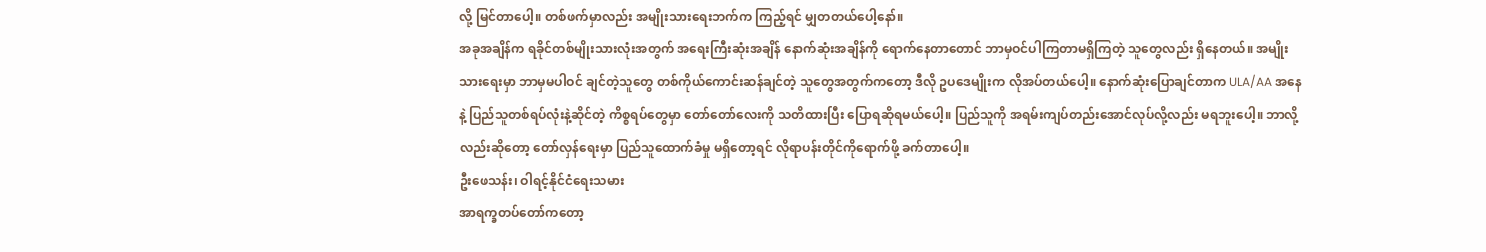လို့ မြင်တာပေါ့။ တစ်ဖက်မှာလည်း အမျိုးသားရေးဘက်က ကြည့်ရင် မျှတတယ်ပေါ့နော်။
အခုအချိန်က ရခိုင်တစ်မျိုးသားလုံးအတွက် အရေးကြီးဆုံးအချိန် နောက်ဆုံးအချိန်ကို ရောက်နေတာတောင် ဘာမှဝင်ပါကြတာမရှိကြတဲ့ သူတွေလည်း ရှိနေတယ်။ အမျိုးသားရေးမှာ ဘာမှမပါဝင် ချင်တဲ့သူတွေ တစ်ကိုယ်ကောင်းဆန်ချင်တဲ့ သူတွေအတွက်ကတော့ ဒီလို ဥပဒေမျိုးက လိုအပ်တယ်ပေါ့။ နောက်ဆုံးပြောချင်တာက ULA/AA အနေနဲ့ ပြည်သူတစ်ရပ်လုံးနဲ့ဆိုင်တဲ့ ကိစ္စရပ်တွေမှာ တော်တော်လေးကို သတိထားပြီး ပြောရဆိုရမယ်ပေါ့။ ပြည်သူကို အရမ်းကျပ်တည်းအောင်လုပ်လို့လည်း မရဘူးပေါ့။ ဘာလို့လည်းဆိုတော့ တော်လှန်ရေးမှာ ပြည်သူထောက်ခံမှု မရှိတော့ရင် လိုရာပန်းတိုင်ကိုရောက်ဖို့ ခက်တာပေါ့။
ဦးဖေသန်း၊ ဝါရင့်နိုင်ငံရေးသမား
အာရက္ခတပ်တော်ကတော့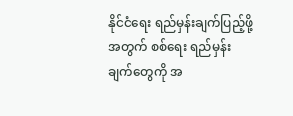နိုင်ငံရေး ရည်မှန်းချက်ပြည့်ဖို့အတွက် စစ်ရေး ရည်မှန်းချက်တွေကို အ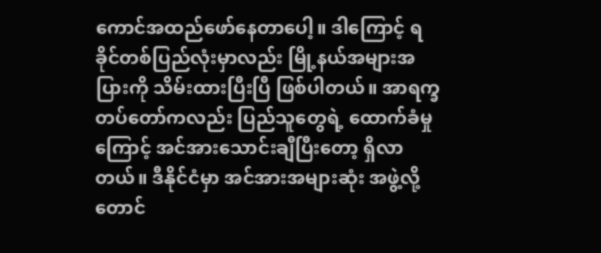ကောင်အထည်ဖော်နေတာပေါ့။ ဒါကြောင့် ရခိုင်တစ်ပြည်လုံးမှာလည်း မြို့နယ်အများအပြားကို သိမ်းထားပြီးပြီ ဖြစ်ပါတယ်။ အာရက္ခတပ်တော်ကလည်း ပြည်သူတွေရဲ့ ထောက်ခံမှုကြောင့် အင်အားသောင်းချီပြီးတော့ ရှိလာတယ်။ ဒီနိုင်ငံမှာ အင်အားအများဆုံး အဖွဲ့လို့တောင်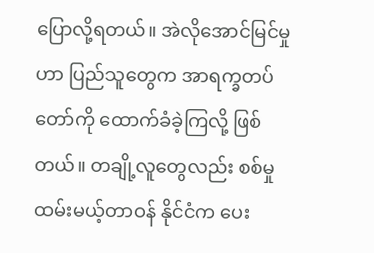ပြောလို့ရတယ်။ အဲလိုအောင်မြင်မှုဟာ ပြည်သူတွေက အာရက္ခတပ်တော်ကို ထောက်ခံခဲ့ကြလို့ ဖြစ်တယ်။ တချို့လူတွေလည်း စစ်မှုထမ်းမယ့်တာဝန် နိုင်ငံက ပေး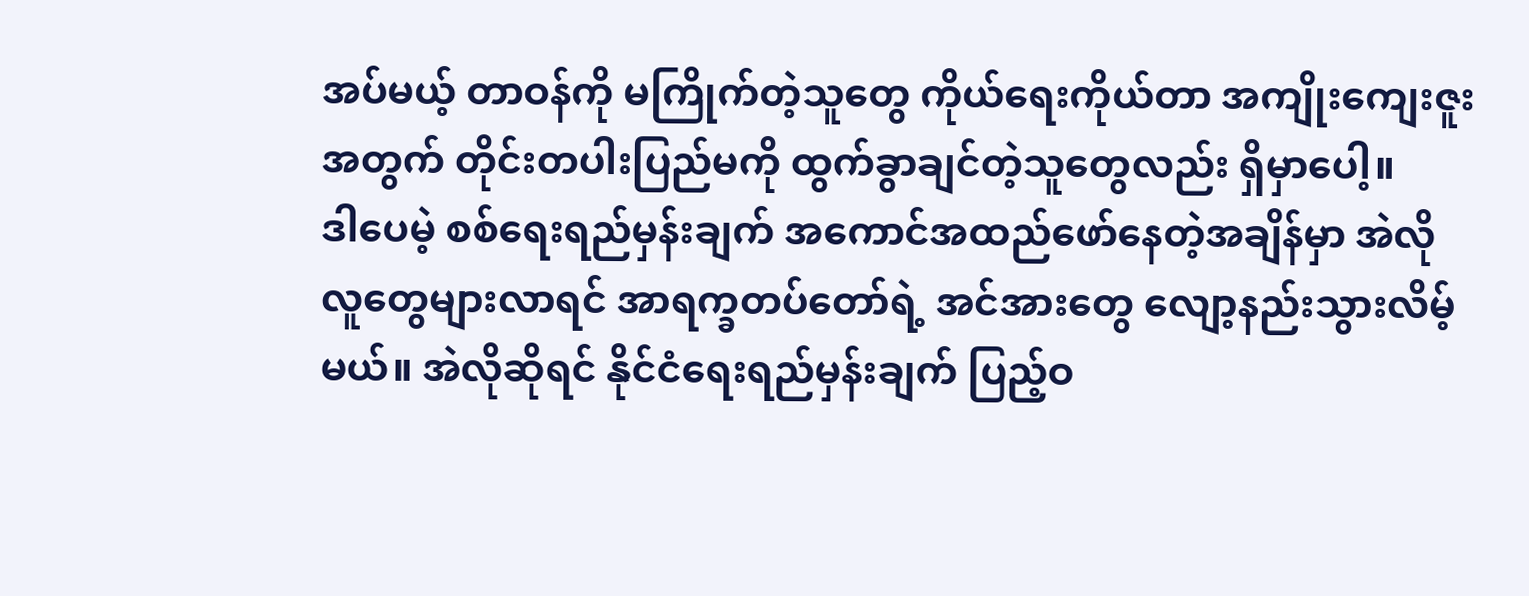အပ်မယ့် တာဝန်ကို မကြိုက်တဲ့သူတွေ ကိုယ်ရေးကိုယ်တာ အကျိုးကျေးဇူးအတွက် တိုင်းတပါးပြည်မကို ထွက်ခွာချင်တဲ့သူတွေလည်း ရှိမှာပေါ့။
ဒါပေမဲ့ စစ်ရေးရည်မှန်းချက် အကောင်အထည်ဖော်နေတဲ့အချိန်မှာ အဲလို လူတွေများလာရင် အာရက္ခတပ်တော်ရဲ့ အင်အားတွေ လျော့နည်းသွားလိမ့်မယ်။ အဲလိုဆိုရင် နိုင်ငံရေးရည်မှန်းချက် ပြည့်ဝ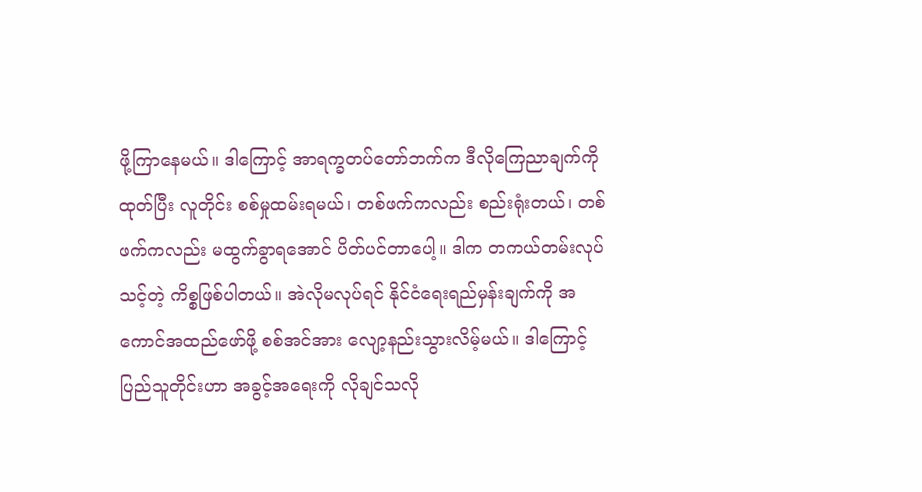ဖို့ကြာနေမယ်။ ဒါကြောင့် အာရက္ခတပ်တော်ဘက်က ဒီလိုကြေညာချက်ကိုထုတ်ပြီး လူတိုင်း စစ်မှုထမ်းရမယ်၊ တစ်ဖက်ကလည်း စည်းရုံးတယ်၊ တစ်ဖက်ကလည်း မထွက်ခွာရအောင် ပိတ်ပင်တာပေါ့။ ဒါက တကယ်တမ်းလုပ်သင့်တဲ့ ကိစ္စဖြစ်ပါတယ်။ အဲလိုမလုပ်ရင် နိုင်ငံရေးရည်မှန်းချက်ကို အကောင်အထည်ဖော်ဖို့ စစ်အင်အား လျော့နည်းသွားလိမ့်မယ်။ ဒါကြောင့် ပြည်သူတိုင်းဟာ အခွင့်အရေးကို လိုချင်သလို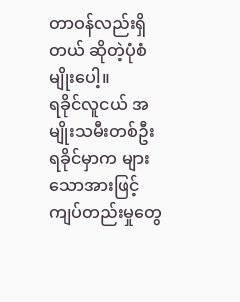တာဝန်လည်းရှိတယ် ဆိုတဲ့ပုံစံမျိုးပေါ့။
ရခိုင်လူငယ် အမျိုးသမီးတစ်ဦး
ရခိုင်မှာက များသောအားဖြင့် ကျပ်တည်းမှုတွေ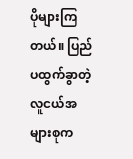ပိုများကြတယ်။ ပြည်ပထွက်ခွာတဲ့ လူငယ်အများစုက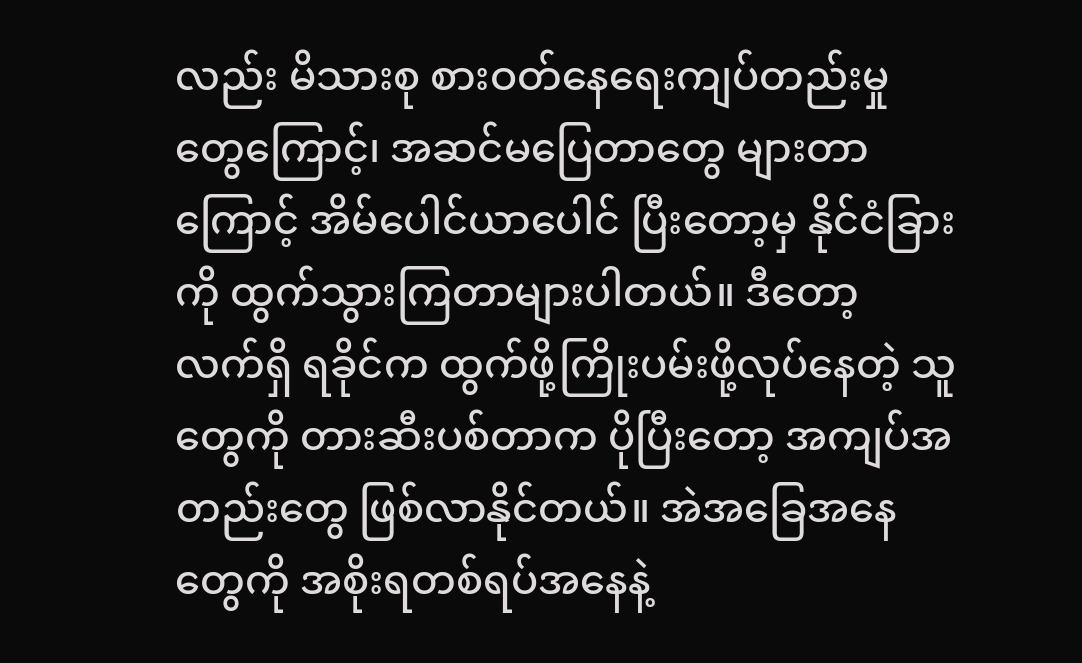လည်း မိသားစု စားဝတ်နေရေးကျပ်တည်းမှုတွေကြောင့်၊ အဆင်မပြေတာတွေ များတာကြောင့် အိမ်ပေါင်ယာပေါင် ပြီးတော့မှ နိုင်ငံခြားကို ထွက်သွားကြတာများပါတယ်။ ဒီတော့ လက်ရှိ ရခိုင်က ထွက်ဖို့ကြိုးပမ်းဖို့လုပ်နေတဲ့ သူတွေကို တားဆီးပစ်တာက ပိုပြီးတော့ အကျပ်အတည်းတွေ ဖြစ်လာနိုင်တယ်။ အဲအခြေအနေတွေကို အစိုးရတစ်ရပ်အနေနဲ့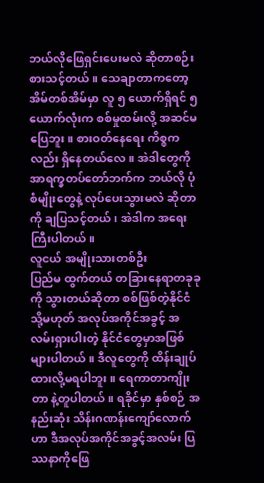ဘယ်လိုဖြေရှင်းပေးမလဲ ဆိုတာစဉ်းစားသင့်တယ်။ သေချာတာကတော့ အိမ်တစ်အိမ်မှာ လူ ၅ ယောက်ရှိရင် ၅ ယောက်လုံးက စစ်မှုထမ်းလို့ အဆင်မပြေဘူး။ စားဝတ်နေရေး ကိစ္စကလည်း ရှိနေတယ်လေ။ အဲဒါတွေကို အာရက္ခတပ်တော်ဘက်က ဘယ်လို ပုံစံမျိုးတွေနဲ့ လုပ်ပေးသွားမလဲ ဆိုတာကို ချပြသင့်တယ်၊ အဲဒါက အရေးကြီးပါတယ်။
လူငယ် အမျိုးသားတစ်ဦး
ပြည်မ ထွက်တယ် တခြားနေရာတခုခုကို သွားတယ်ဆိုတာ စစ်ဖြစ်တဲ့နိုင်ငံ သို့မဟုတ် အလုပ်အကိုင်အခွင့် အလမ်းရှားပါးတဲ့ နိုင်ငံတွေမှာအဖြစ်များပါတယ်။ ဒီလူတွေကို ထိန်းချုပ်ထားလို့မရပါဘူး။ ရေကာတာကျိုးတာ နဲ့တူပါတယ်။ ရခိုင်မှာ နှစ်စဉ် အနည်းဆုံး သိန်းဂဏန်းကျော်လောက်ဟာ ဒီအလုပ်အကိုင်အခွင့်အလမ်း ပြဿနာကိုဖြေ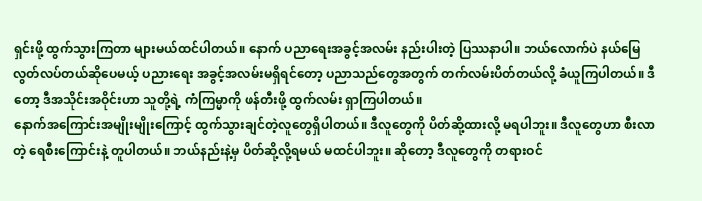ရှင်းဖို့ ထွက်သွားကြတာ များမယ်ထင်ပါတယ်။ နောက် ပညာရေးအခွင့်အလမ်း နည်းပါးတဲ့ ပြဿနာပါ။ ဘယ်လောက်ပဲ နယ်မြေလွတ်လပ်တယ်ဆိုပေမယ့် ပညားရေး အခွင့်အလမ်းမရှိရင်တော့ ပညာသည်တွေအတွက် တက်လမ်းပိတ်တယ်လို့ ခံယူကြပါတယ်။ ဒီတော့ ဒီအသိုင်းအဝိုင်းဟာ သူတို့ရဲ့ ကံကြမ္မာကို ဖန်တီးဖို့ ထွက်လမ်း ရှာကြပါတယ်။
နောက်အကြောင်းအမျိုးမျိုးကြောင့် ထွက်သွားချင်တဲ့လူတွေရှိပါတယ်။ ဒီလူတွေကို ပိတ်ဆို့ထားလို့ မရပါဘူး။ ဒီလူတွေဟာ စီးလာတဲ့ ရေစီးကြောင်းနဲ့ တူပါတယ်။ ဘယ်နည်းနဲ့မှ ပိတ်ဆို့လို့ရမယ် မထင်ပါဘူး။ ဆိုတော့ ဒီလူတွေကို တရားဝင်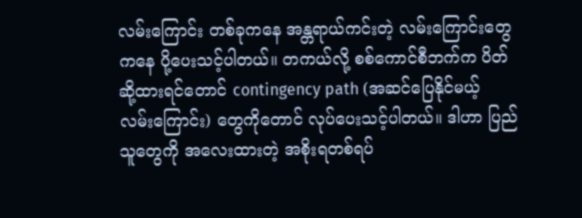လမ်းကြောင်း တစ်ခုကနေ အန္တရာယ်ကင်းတဲ့ လမ်းကြောင်းတွေကနေ ပို့ပေးသင့်ပါတယ်။ တကယ်လို့ စစ်ကောင်စီဘက်က ပိတ်ဆို့ထားရင်တောင် contingency path (အဆင်ပြေနိုင်မယ့် လမ်းကြောင်း) တွေကိုတောင် လုပ်ပေးသင့်ပါတယ်။ ဒါဟာ ပြည်သူတွေကို အလေးထားတဲ့ အစိုးရတစ်ရပ်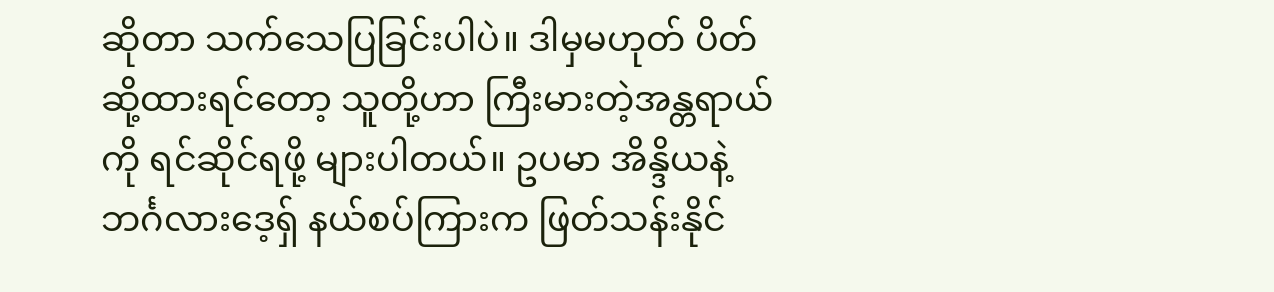ဆိုတာ သက်သေပြခြင်းပါပဲ။ ဒါမှမဟုတ် ပိတ်ဆို့ထားရင်တော့ သူတို့ဟာ ကြီးမားတဲ့အန္တရာယ်ကို ရင်ဆိုင်ရဖို့ များပါတယ်။ ဥပမာ အိန္ဒိယနဲ့ ဘင်္ဂလားဒေ့ရှ် နယ်စပ်ကြားက ဖြတ်သန်းနိုင်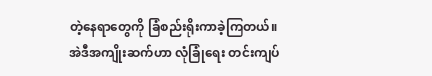တဲ့နေရာတွေကို ခြံစည်းရိုးကာခဲ့ကြတယ်။ အဲဒီအကျိုးဆက်ဟာ လုံခြုံရေး တင်းကျပ်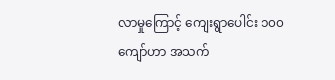လာမှုကြောင့် ကျေးရွာပေါင်း ၁၀၀ ကျော်ဟာ အသက်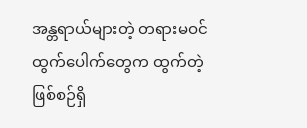အန္တရာယ်များတဲ့ တရားမဝင် ထွက်ပေါက်တွေက ထွက်တဲ့ ဖြစ်စဉ်ရှိ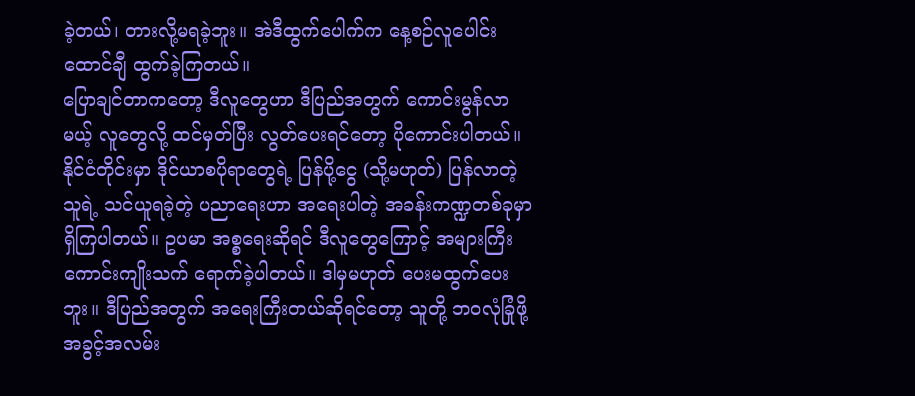ခဲ့တယ်၊ တားလို့မရခဲ့ဘူး။ အဲဒီထွက်ပေါက်က နေ့စဉ်လူပေါင်း ထောင်ချီ ထွက်ခဲ့ကြတယ်။
ပြောချင်တာကတော့ ဒီလူတွေဟာ ဒီပြည်အတွက် ကောင်းမွန်လာမယ့် လူတွေလို့ ထင်မှတ်ပြီး လွတ်ပေးရင်တော့ ပိုကောင်းပါတယ်။ နိုင်ငံတိုင်းမှာ ဒိုင်ယာစပိုရာတွေရဲ့ ပြန်ပို့ငွေ (သို့မဟုတ်) ပြန်လာတဲ့သူရဲ့ သင်ယူရခဲ့တဲ့ ပညာရေးဟာ အရေးပါတဲ့ အခန်းကဏ္ဍတစ်ခုမှာရှိကြပါတယ်။ ဥပမာ အစ္စရေးဆိုရင် ဒီလူတွေကြောင့် အများကြီးကောင်းကျိုးသက် ရောက်ခဲ့ပါတယ်။ ဒါမှမဟုတ် ပေးမထွက်ပေးဘူး။ ဒီပြည်အတွက် အရေးကြီးတယ်ဆိုရင်တော့ သူတို့ ဘဝလုံခြုံဖို့ အခွင့်အလမ်း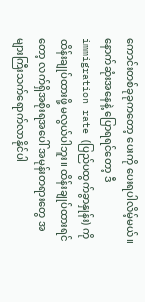ကောင်းတစ်ခုခုကတော့ ပေးကို ပေးရပါလိမ့်မယ်။ နောက်ဆုံးအနေနဲ့ ပြောရရင်တော့ ဒီ immigration rate (ပြည်ပထွက်ခွာနှုန်း) ကို ထိန်းချုပ်ထားဖို့ မလွယ်ပါဘူး။ ထိန်းချုပ်ထားရင်တော့ လက်ရှိအစိုးရအပေါ် အမုန်းတရားတွေ အများကြီးသက်ရောက်လာနိုင်ပါ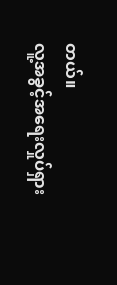တယ်။
လူ့အခွင့်အရေးလှုပ်ရှား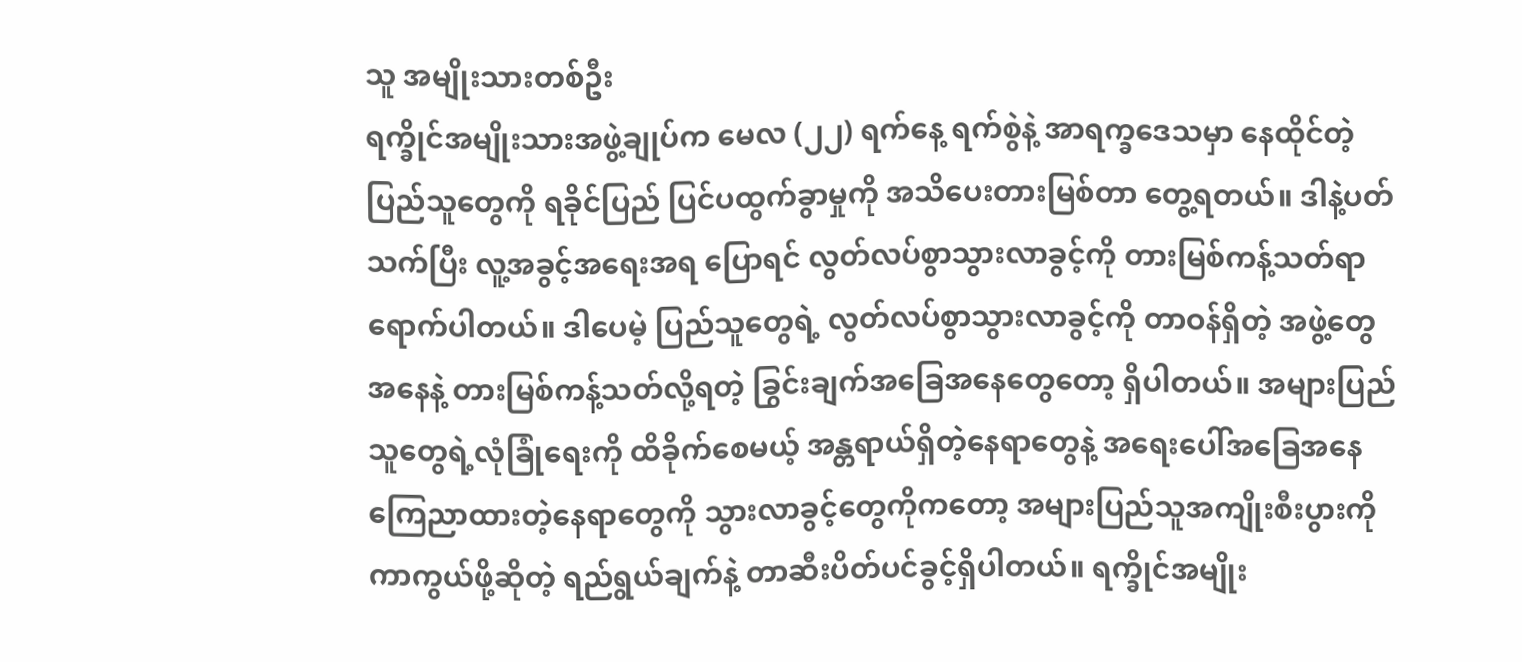သူ အမျိုးသားတစ်ဦး
ရက္ခိုင်အမျိုးသားအဖွဲ့ချုပ်က မေလ (၂၂) ရက်နေ့ ရက်စွဲနဲ့ အာရက္ခဒေသမှာ နေထိုင်တဲ့ ပြည်သူတွေကို ရခိုင်ပြည် ပြင်ပထွက်ခွာမှုကို အသိပေးတားမြစ်တာ တွေ့ရတယ်။ ဒါနဲ့ပတ်သက်ပြီး လူ့အခွင့်အရေးအရ ပြောရင် လွတ်လပ်စွာသွားလာခွင့်ကို တားမြစ်ကန့်သတ်ရာ ရောက်ပါတယ်။ ဒါပေမဲ့ ပြည်သူတွေရဲ့ လွတ်လပ်စွာသွားလာခွင့်ကို တာဝန်ရှိတဲ့ အဖွဲ့တွေအနေနဲ့ တားမြစ်ကန့်သတ်လို့ရတဲ့ ခြွင်းချက်အခြေအနေတွေတော့ ရှိပါတယ်။ အများပြည်သူတွေရဲ့လုံခြုံရေးကို ထိခိုက်စေမယ့် အန္တရာယ်ရှိတဲ့နေရာတွေနဲ့ အရေးပေါ်အခြေအနေ ကြေညာထားတဲ့နေရာတွေကို သွားလာခွင့်တွေကိုကတော့ အများပြည်သူအကျိုးစီးပွားကို ကာကွယ်ဖို့ဆိုတဲ့ ရည်ရွယ်ချက်နဲ့ တာဆီးပိတ်ပင်ခွင့်ရှိပါတယ်။ ရက္ခိုင်အမျိုး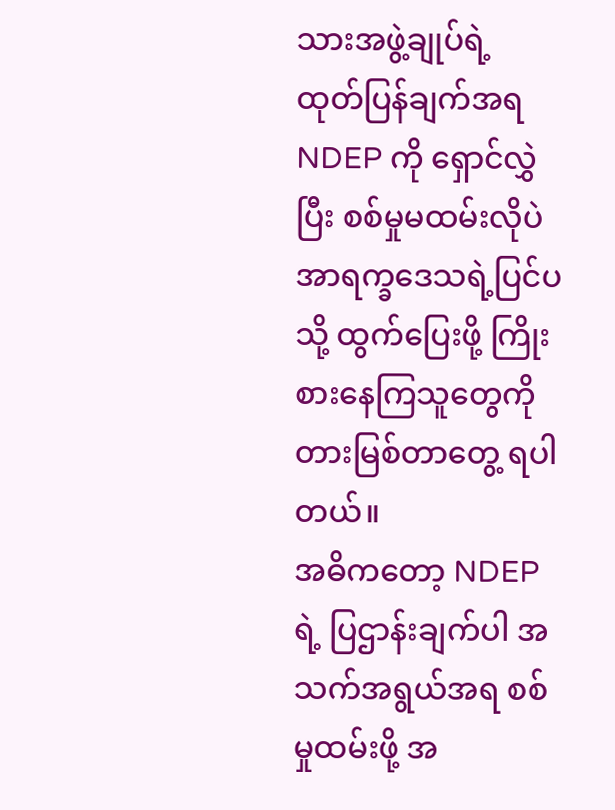သားအဖွဲ့ချုပ်ရဲ့ ထုတ်ပြန်ချက်အရ NDEP ကို ရှောင်လွှဲပြီး စစ်မှုမထမ်းလိုပဲ အာရက္ခဒေသရဲ့ပြင်ပသို့ ထွက်ပြေးဖို့ ကြိုးစားနေကြသူတွေကို တားမြစ်တာတွေ့ ရပါတယ်။
အဓိကတော့ NDEP ရဲ့ ပြဌာန်းချက်ပါ အသက်အရွယ်အရ စစ်မှုထမ်းဖို့ အ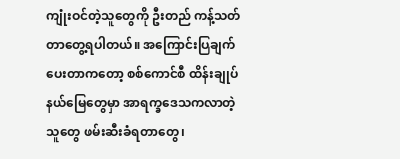ကျုံးဝင်တဲ့သူတွေကို ဦးတည် ကန့်သတ်တာတွေ့ရပါတယ်။ အကြောင်းပြချက်ပေးတာကတော့ စစ်ကောင်စီ ထိန်းချုပ်နယ်မြေတွေမှာ အာရက္ခဒေသကလာတဲ့ သူတွေ ဖမ်းဆီးခံရတာတွေ၊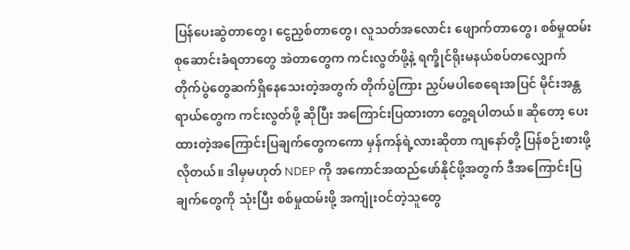ပြန်ပေးဆွဲတာတွေ၊ ငွေညှစ်တာတွေ၊ လူသတ်အလောင်း ဖျောက်တာတွေ၊ စစ်မှုထမ်း စုဆောင်းခံရတာတွေ အဲတာတွေက ကင်းလွတ်ဖို့နဲ့ ရက္ခိုင်ရိုးမနယ်စပ်တလျှောက် တိုက်ပွဲတွေဆက်ရှိနေသေးတဲ့အတွက် တိုက်ပွဲကြား ညှပ်မပါစေရေးအပြင် မိုင်းအန္တရာယ်တွေက ကင်းလွတ်ဖို့ ဆိုပြီး အကြောင်းပြထားတာ တွေ့ရပါတယ်။ ဆိုတော့ ပေးထားတဲ့အကြောင်းပြချက်တွေကကော မှန်ကန်ရဲ့လားဆိုတာ ကျနော်တို့ ပြန်စဉ်းစားဖို့လိုတယ်။ ဒါမှမဟုတ် NDEP ကို အကောင်အထည်ဖော်နိုင်ဖို့အတွက် ဒီအကြောင်းပြချက်တွေကို သုံးပြီး စစ်မှုထမ်းဖို့ အကျုံးဝင်တဲ့သူတွေ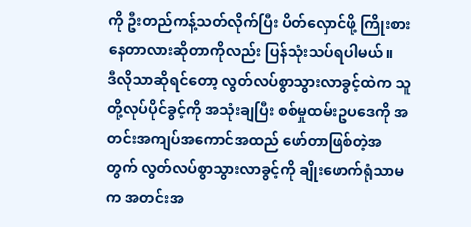ကို ဦးတည်ကန့်သတ်လိုက်ပြီး ပိတ်လှောင်ဖို့ ကြိုးစားနေတာလားဆိုတာကိုလည်း ပြန်သုံးသပ်ရပါမယ်။
ဒီလိုသာဆိုရင်တော့ လွတ်လပ်စွာသွားလာခွင့်ထဲက သူတို့လုပ်ပိုင်ခွင့်ကို အသုံးချပြီး စစ်မှုထမ်းဥပဒေကို အတင်းအကျပ်အကောင်အထည် ဖော်တာဖြစ်တဲ့အတွက် လွတ်လပ်စွာသွားလာခွင့်ကို ချိုးဖောက်ရုံသာမက အတင်းအ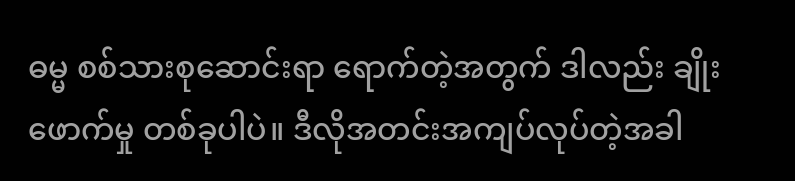ဓမ္မ စစ်သားစုဆောင်းရာ ရောက်တဲ့အတွက် ဒါလည်း ချိုးဖောက်မှု တစ်ခုပါပဲ။ ဒီလိုအတင်းအကျပ်လုပ်တဲ့အခါ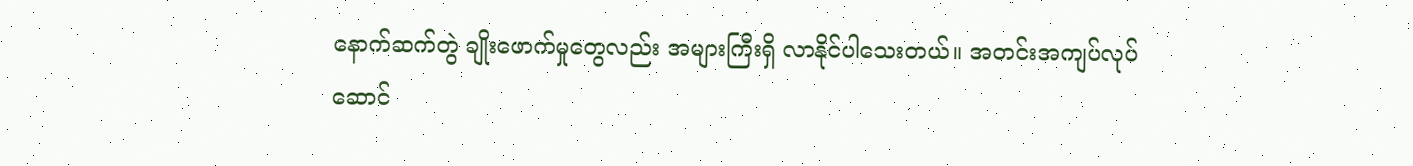နောက်ဆက်တွဲ ချိုးဖောက်မှုတွေလည်း အများကြီးရှိ လာနိုင်ပါသေးတယ်။ အတင်းအကျပ်လုပ်ဆောင်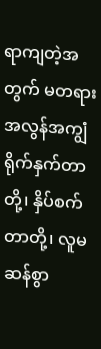ရာကျတဲ့အတွက် မတရားအလွန်အကျွံ ရိုက်နှက်တာတို့၊ နှိပ်စက်တာတို့၊ လူမဆန်စွာ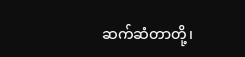ဆက်ဆံတာတို့၊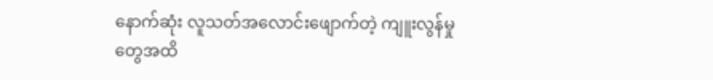နောက်ဆုံး လူသတ်အလောင်းဖျောက်တဲ့ ကျူးလွန်မှုတွေအထိ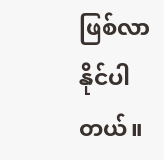ဖြစ်လာနိုင်ပါတယ်။